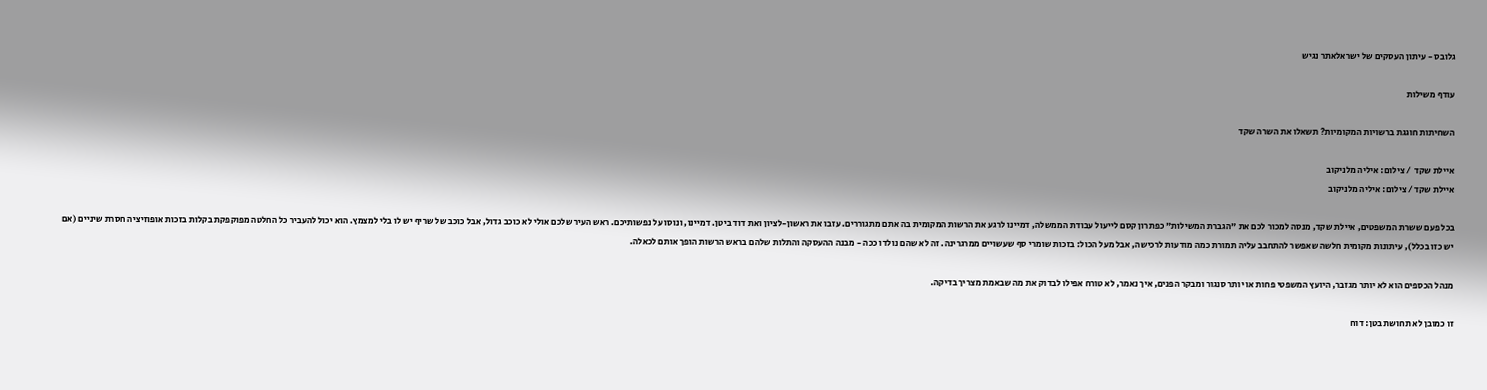גלובס - עיתון העסקים של ישראלאתר נגיש

עודף משילות

השחיתות חוגגת ברשויות המקומיות? תשאלו את השרה שקד

איילת שקד  / צילום: איליה מלניקוב
איילת שקד / צילום: איליה מלניקוב

בכל פעם ששרת המשפטים, איילת שקד, מנסה למכור לכם את "הגברת המשילות" כפתרון קסם לייעול עבודת הממשלה, דמיינו לרגע את הרשות המקומית בה אתם מתגוררים. עזבו את ראשון-לציון ואת דוד ביטן. דמיינו, ונוסו על נפשותיכם. ראש העיר שלכם אולי לא כוכב גדול, אבל כוכב של שריף יש לו בלי למצמץ. הוא יכול להעביר כל החלטה מפוקפקת בקלות בזכות אופוזיציה חסרת שיניים (אם יש כזו בכלל), עיתונות מקומית חלשה שאפשר להתחבב עליה תמורת כמה מודעות לרכישה, אבל מעל הכול: בזכות שומרי סף שעשויים ממרגרינה. זה לא שהם נולדו ככה - מבנה ההעסקה והתלות שלהם בראש הרשות הופך אותם לכאלה.

מנהל הכספים הוא לא יותר מגזבר, היועץ המשפטי פחות או יותר סנגור ומבקר הפנים, איך נאמר, לא טורח אפילו לבדוק את מה שבאמת מצריך בדיקה.

זו כמובן לא תחושת בטן: דוח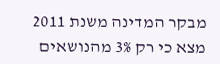מבקר המדינה משנת 2011 מצא כי רק 3% מהנושאים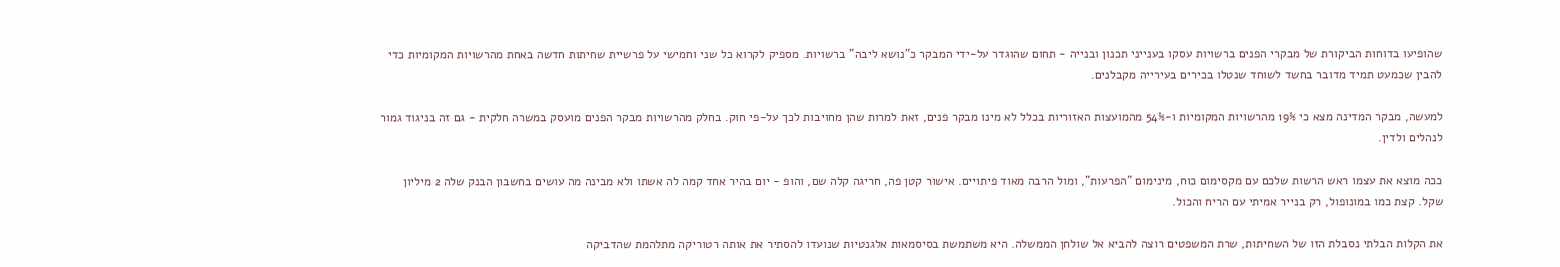שהופיעו בדוחות הביקורת של מבקרי הפנים ברשויות עסקו בענייני תכנון ובנייה - תחום שהוגדר על-ידי המבקר כ"נושא ליבה" ברשויות. מספיק לקרוא כל שני וחמישי על פרשיית שחיתות חדשה באחת מהרשויות המקומיות כדי להבין שכמעט תמיד מדובר בחשד לשוחד שנטלו בכירים בעירייה מקבלנים.

למעשה, מבקר המדינה מצא כי 19% מהרשויות המקומיות ו-54% מהמועצות האזוריות בכלל לא מינו מבקר פנים, זאת למרות שהן מחויבות לכך על-פי חוק. בחלק מהרשויות מבקר הפנים מועסק במשרה חלקית - גם זה בניגוד גמור לנהלים ולדין.

ככה מוצא את עצמו ראש הרשות שלכם עם מקסימום כוח, מינימום "הפרעות", ומול הרבה מאוד פיתויים. אישור קטן פה, חריגה קלה שם, והופ - יום בהיר אחד קמה לה אשתו ולא מבינה מה עושים בחשבון הבנק שלה 2 מיליון שקל. קצת כמו במונופול, רק בנייר אמיתי עם הריח והכול.

את הקלות הבלתי נסבלת הזו של השחיתות, שרת המשפטים רוצה להביא אל שולחן הממשלה. היא משתמשת בסיסמאות אלגנטיות שנועדו להסתיר את אותה רטוריקה מתלהמת שהדביקה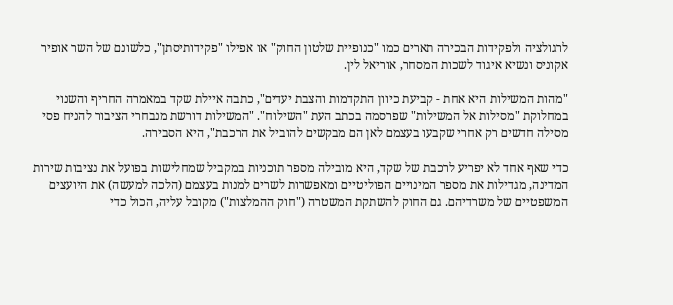לרגולציה ולפקידות הבכירה תארים כמו "כנופיית שלטון החוק" או אפילו "פקידותיסתן", כלשונם של השר אופיר אקוניס ונשיא איגוד לשכות המסחר, אוריאל לין.

"מהות המשילות היא אחת - קביעת כיוון התקדמות והצבת יעדים", כתבה איילת שקד במאמרה החריף והשנוי במחלוקת "מסילות אל המשילות" שפרסמה בכתב העת "השילוח". "המשילות דורשת מנבחרי הציבור להניח פסי מסילה חדשים רק אחרי שקבעו בעצמם לאן הם מבקשים להוביל את הרכבת", היא הסבירה.

כדי שאף אחד לא יפריע לרכבת של שקד, היא מובילה מספר תוכניות במקביל שמחלישות בפועל את נציבות שירות המדינה, מגדילות את מספר המינויים הפוליטיים ומאפשרות לשרים למנות בעצמם (הלכה למעשה) את היועצים המשפטיים של משרדיהם. גם החוק להשתקת המשטרה ("חוק ההמלצות") מקובל עליה, הכול כדי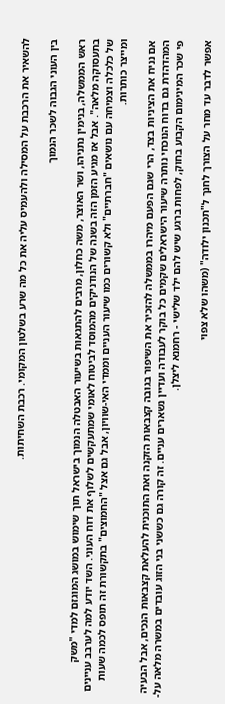להשאיר את הרכבת על המסילה ולהעמיס עליה את כל מה שרע בשלטון המקומי. רכבת השחיתות.

בין העוני הגבוה לשכר הנמוך

ראש הממשלה, בנימין נתניהו, ושר האוצר, משה כחלון, מרבים להתגאות בשיעור האבטלה הנמוך בישראל תוך שימוש במושג המוגזם למדי "משק בתעסוקה מלאה". אבל אז מגיע הזמן הזה בשנה של הנודניקים מהמוסד לביטוח לאומי שמתעקשים לשלוף את דוח העוני. השד יודע למה לערבב עניינים של כלכלה וצמיחה עם נושאים "חברתיים" ולא קשורים כמו שיעור העניים וממדי האי-שוויון, אבל גם אצל "החמוצים" בתקשורת זה תופס לכמה שעות ומייצר כותרות.

אם נניח את הציניות בצד, הרי שגם הפעם מיהרו בממשלה להזכיר את השיפור בגובה קצבאות הזקנה ואת התוכנית להעלאת קצבאות הנכים, אבל הבעיה המהדהדת גם בדוח הנוכחי נותרה שיעור הישראלים שקמים כל בוקר לעבודה ועדיין נשארים עניים. זה קורה גם כששני בני הזוג עובדים במשרה מלאה על-פי שכר המינימום הקבוע בחוק, לפחות ברגע שיש להם ילד שלישי - רחמנא ליצלן.

אפשר לדבר עד מחר על הצורך לחנך ל"תכנון ילודה" (משהו שלא צפוי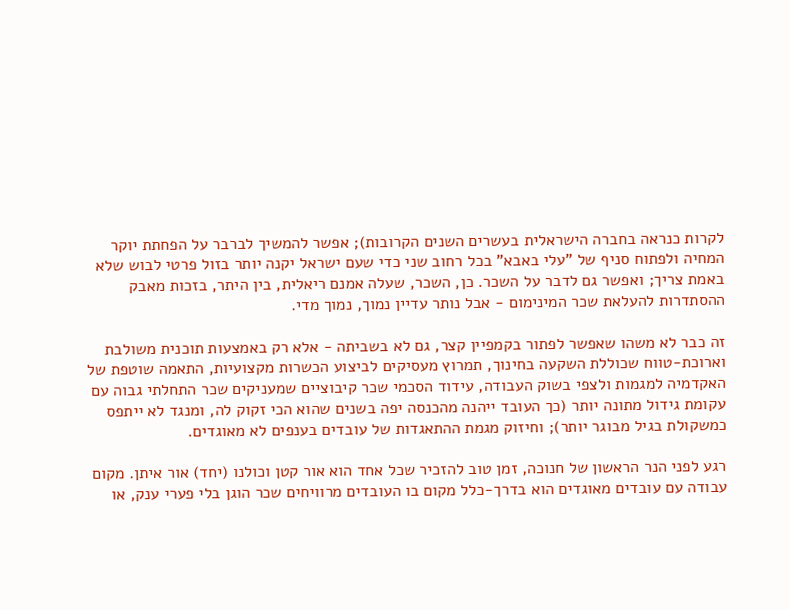לקרות כנראה בחברה הישראלית בעשרים השנים הקרובות); אפשר להמשיך לברבר על הפחתת יוקר המחיה ולפתוח סניף של "עלי באבא" בכל רחוב שני כדי שעם ישראל יקנה יותר בזול פרטי לבוש שלא באמת צריך; ואפשר גם לדבר על השכר. כן, השכר, שעלה אמנם ריאלית, בין היתר, בזכות מאבק ההסתדרות להעלאת שכר המינימום - אבל נותר עדיין נמוך, נמוך מדי.

זה כבר לא משהו שאפשר לפתור בקמפיין קצר, גם לא בשביתה - אלא רק באמצעות תוכנית משולבת וארוכת-טווח שכוללת השקעה בחינוך, תמרוץ מעסיקים לביצוע הכשרות מקצועיות, התאמה שוטפת של האקדמיה למגמות ולצפי בשוק העבודה, עידוד הסכמי שכר קיבוציים שמעניקים שכר התחלתי גבוה עם עקומת גידול מתונה יותר (כך העובד ייהנה מהכנסה יפה בשנים שהוא הכי זקוק לה, ומנגד לא ייתפס כמשקולת בגיל מבוגר יותר); וחיזוק מגמת ההתאגדות של עובדים בענפים לא מאוגדים.

רגע לפני הנר הראשון של חנוכה, זמן טוב להזכיר שכל אחד הוא אור קטן וכולנו (יחד) אור איתן. מקום עבודה עם עובדים מאוגדים הוא בדרך-כלל מקום בו העובדים מרוויחים שכר הוגן בלי פערי ענק, או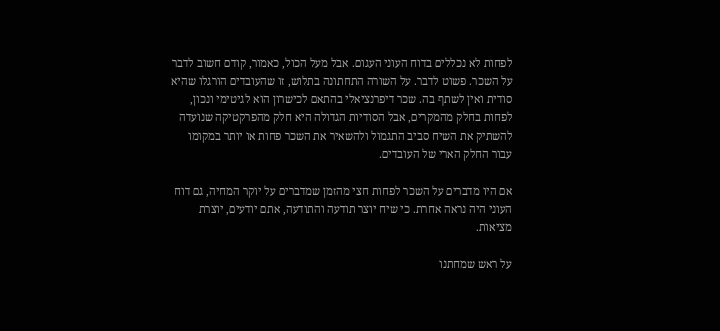לפחות לא נכללים בדוח העוני העגום. אבל מעל הכול, כאמור, קודם חשוב לדבר על השכר. פשוט לדבר. על השורה התחתונה בתלוש, זו שהעובדים הורגלו שהיא סודית ואין לשתף בה. שכר דיפרנציאלי בהתאם לכישרון הוא לגיטימי ונכון, לפחות בחלק מהמקרים, אבל הסודיות הגדולה היא חלק מהפרקטיקה שנועדה להשתיק את השיח סביב התגמול ולהשאיר את השכר פחות או יותר במקומו עבור החלק הארי של העובדים.

אם היו מדברים על השכר לפחות חצי מהזמן שמדברים על יוקר המחיה, גם דוח העוני היה נראה אחרת. כי שיח יוצר תודעה והתודעה, אתם יודעים, יוצרת מציאות.

על ראש שמחתנו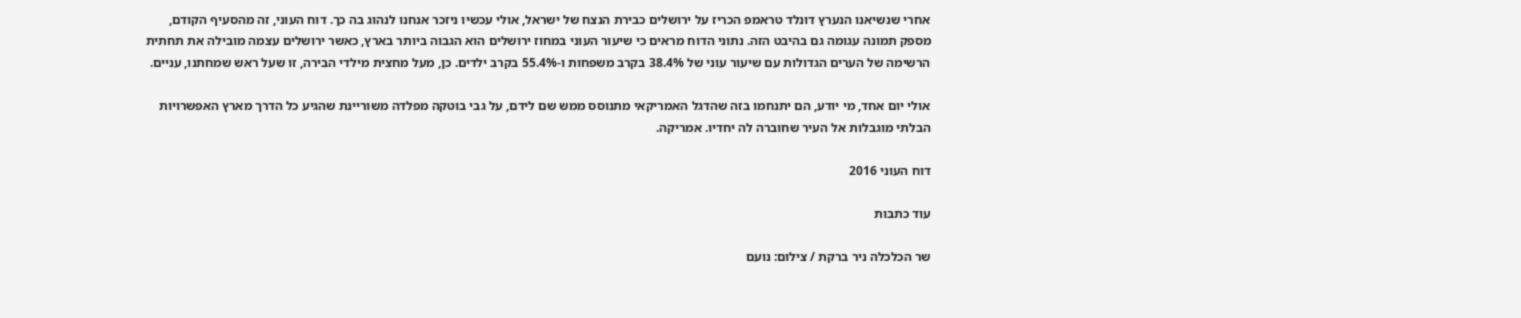אחרי שנשיאנו הנערץ דונלד טראמפ הכריז על ירושלים כבירת הנצח של ישראל, אולי עכשיו ניזכר אנחנו לנהוג בה כך. דוח העוני, זה מהסעיף הקודם, מספק תמונה עגומה גם בהיבט הזה. נתוני הדוח מראים כי שיעור העוני במחוז ירושלים הוא הגבוה ביותר בארץ, כאשר ירושלים עצמה מובילה את תחתית הרשימה של הערים הגדולות עם שיעור עוני של 38.4% בקרב משפחות ו-55.4% בקרב ילדים. כן, מעל מחצית מילדי הבירה, זו שעל ראש שמחתנו, עניים.

אולי יום אחד, מי יודע, הם יתנחמו בזה שהדגל האמריקאי מתנוסס ממש שם לידם, על גבי בוטקה מפלדה משוריינת שהגיע כל הדרך מארץ האפשרויות הבלתי מוגבלות אל העיר שחוברה לה יחדיו. אמריקה.

דוח העוני 2016

עוד כתבות

שר הכלכלה ניר ברקת / צילום: נועם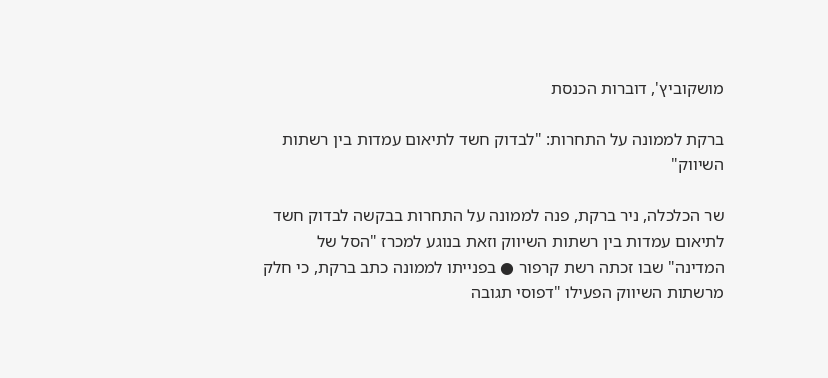מושקוביץ', דוברות הכנסת

ברקת לממונה על התחרות: "לבדוק חשד לתיאום עמדות בין רשתות השיווק"

שר הכלכלה, ניר ברקת, פנה לממונה על התחרות בבקשה לבדוק חשד לתיאום עמדות בין רשתות השיווק וזאת בנוגע למכרז "הסל של המדינה" שבו זכתה רשת קרפור ● בפנייתו לממונה כתב ברקת, כי חלק מרשתות השיווק הפעילו "דפוסי תגובה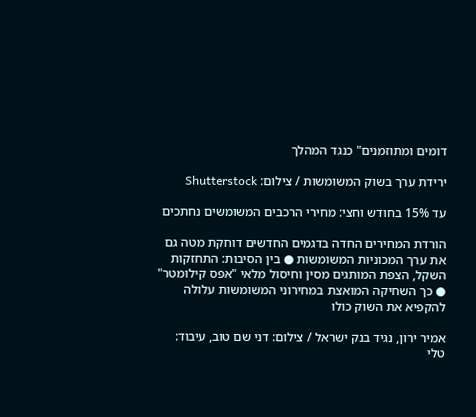דומים ומתוזמנים" כנגד המהלך

ירידת ערך בשוק המשומשות / צילום: Shutterstock

עד 15% בחודש וחצי: מחירי הרכבים המשומשים נחתכים

הורדת המחירים החדה בדגמים החדשים דוחקת מטה גם את ערך המכוניות המשומשות ● בין הסיבות: התחזקות השקל, הצפת המותגים מסין וחיסול מלאי "אפס קילומטר" ● כך השחיקה המואצת במחירוני המשומשות עלולה להקפיא את השוק כולו

אמיר ירון, נגיד בנק ישראל / צילום: דני שם טוב, עיבוד: טלי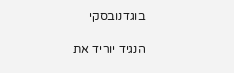בוגדנובסקי

הנגיד יוריד את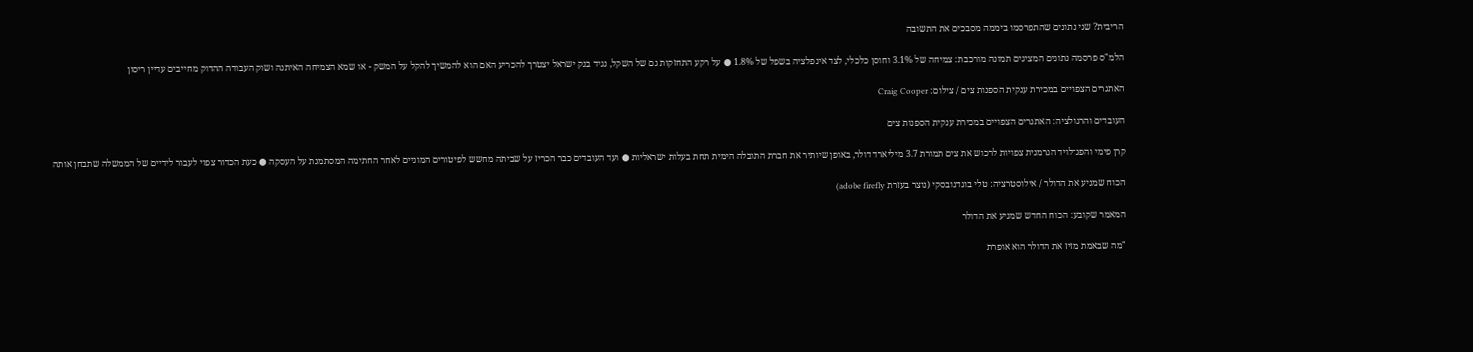הריבית? שני נתונים שהתפרסמו ביממה מסבכים את התשובה

הלמ"ס פרסמה נתונים המציגים תמונה מורכבת: צמיחה של 3.1% וחוסן כלכלי, לצד אינפלציה בשפל של 1.8% ● על רקע התחזקות גם של השקל, נגיד בנק ישראל יצטרך להכריע האם הוא להמשיך להקל על המשק - או שמא הצמיחה האיתנה ושוק העבודה ההדוק מחייבים עדיין ריסון

האתגרים הצפויים במכירת ענקית הספנות צים / צילום: Craig Cooper

העובדים והרגולציה: האתגרים הצפויים במכירת ענקית הספנות צים

קרן פימי והפג־לויד הגרמנית צפויות לרכוש את צים תמורת 3.7 מיליארד דולר, באופן שיותיר את חברת התובלה הימית תחת בעלות ישראליות ● ועד העובדים כבר הכריז על שביתה מחשש לפיטורים המוניים לאחר החתימה המסתמנת על העסקה ● כעת הכדור צפוי לעבור לידיים של הממשלה שתבחן אותה

הכוח שמניע את הדולר / אילוסטרציה: טלי בוגדנובסקי (נוצר בעזרת adobe firefly)

המאמר שקובע: הכוח החדש שמניע את הדולר

"מה שבאמת מזיז את הדולר הוא אופרת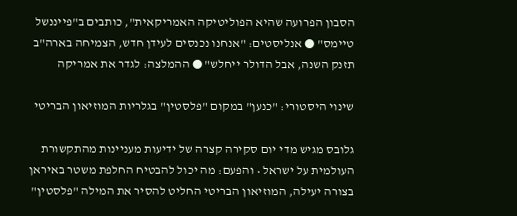הסבון הפרועה שהיא הפוליטיקה האמריקאית", כותבים ב"פייננשל טיימס" ● אנליסטים: "אנחנו נכנסים לעידן חדש, הצמיחה בארה"ב תזנק השנה, אבל הדולר ייחלש" ● ההמלצה: לגדר את אמריקה

שינוי היסטורי: "כנען" במקום "פלסטין" בגלריות המוזיאון הבריטי

גלובס מגיש מדי יום סקירה קצרה של ידיעות מעניינות מהתקשורת העולמית על ישראל • והפעם: מה יכול להבטיח החלפת משטר באיראן בצורה יעילה, המוזיאון הבריטי החליט להסיר את המילה "פלסטין"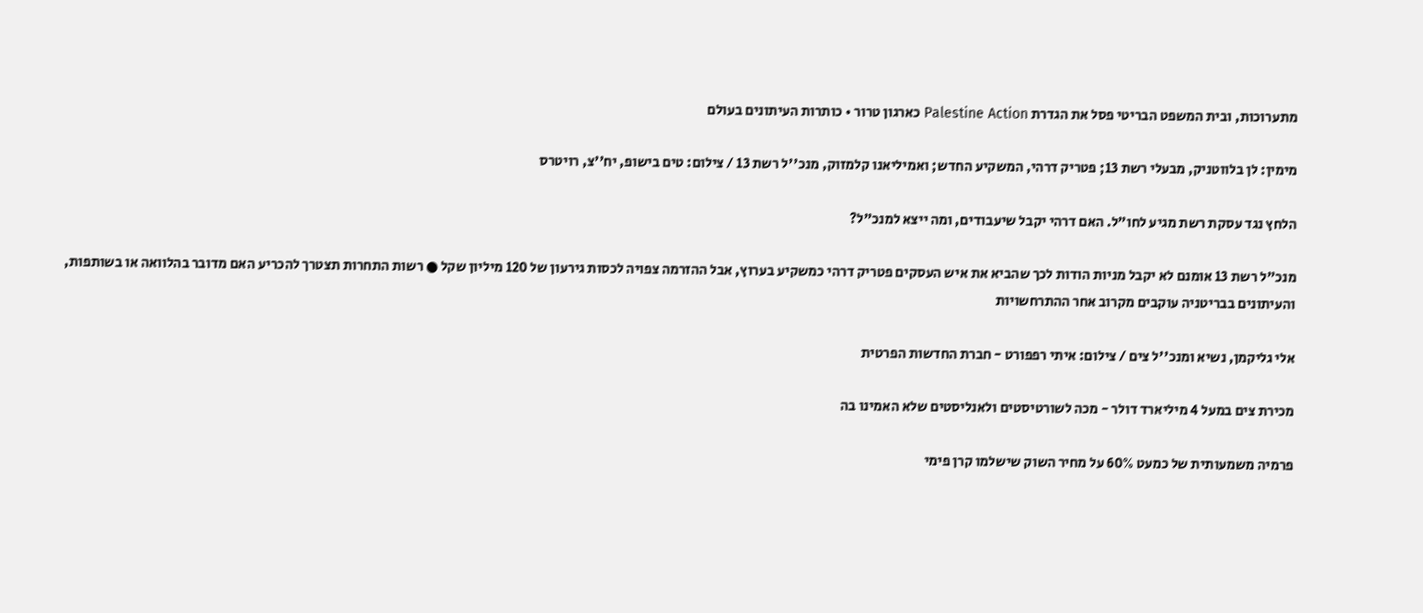מתערוכות, ובית המשפט הבריטי פסל את הגדרת Palestine Action כארגון טרור • כותרות העיתונים בעולם

מימין: לן בלווטניק, מבעלי רשת 13; פטריק דרהי, המשקיע החדש; ואמיליאנו קלמזוק, מנכ''ל רשת 13 / צילום: טים בישופ, יח''צ, רויטרס

הלחץ נגד עסקת רשת מגיע לחו"ל. האם דרהי יקבל שיעבודים, ומה ייצא למנכ"ל?

מנכ"ל רשת 13 אומנם לא יקבל מניות הודות לכך שהביא את איש העסקים פטריק דרהי כמשקיע בערוץ, אבל ההזרמה צפויה לכסות גירעון של 120 מיליון שקל ● רשות התחרות תצטרך להכריע האם מדובר בהלוואה או בשותפות, והעיתונים בבריטניה עוקבים מקרוב אחר ההתרחשויות

אלי גליקמן, נשיא ומנכ''ל צים / צילום: איתי רפפורט - חברת החדשות הפרטית

מכירת צים במעל 4 מיליארד דולר - מכה לשורטיסטים ולאנליסטים שלא האמינו בה

פרמיה משמעותית של כמעט 60% על מחיר השוק שישלמו קרן פימי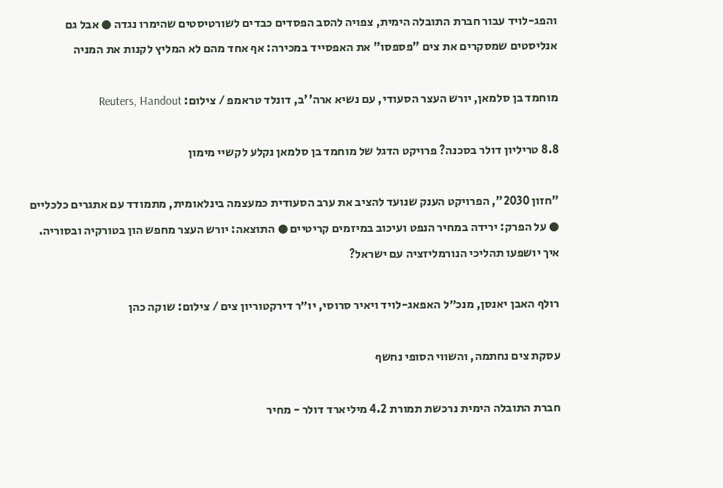והפג-לויד עבור חברת התובלה הימית, צפויה להסב הפסדים כבדים לשורטיסטים שהימרו נגדה ● אבל גם אנליסטים שמסקרים את צים "פספסו" את האפסייד במכירה: אף אחד מהם לא המליץ לקנות את המניה

מוחמד בן סלמאן, יורש העצר הסעודי, עם נשיא ארה''ב, דונלד טראמפ / צילום: Reuters, Handout

8.8 טריליון דולר בסכנה? פרויקט הדגל של מוחמד בן סלמאן נקלע לקשיי מימון

"חזון 2030", הפרויקט הענק שנועד להציב את ערב הסעודית כמעצמה בינלאומית, מתמודד עם אתגרים כלכליים ● על הפרק: ירידה במחיר הנפט ועיכוב במיזמים קריטיים ● התוצאה: יורש העצר מחפש הון בטורקיה ובסוריה. איך יושפעו תהליכי הנורמליזציה עם ישראל?

רולף האבן יאנסן, מנכ״ל האפאג-לויד ויאיר סרוסי, יו״ר דירקטוריון צים / צילום: שוקה כהן

עסקת צים נחתמה, והשווי הסופי נחשף

חברת התובלה הימית נרכשת תמורת 4.2 מיליארד דולר - מחיר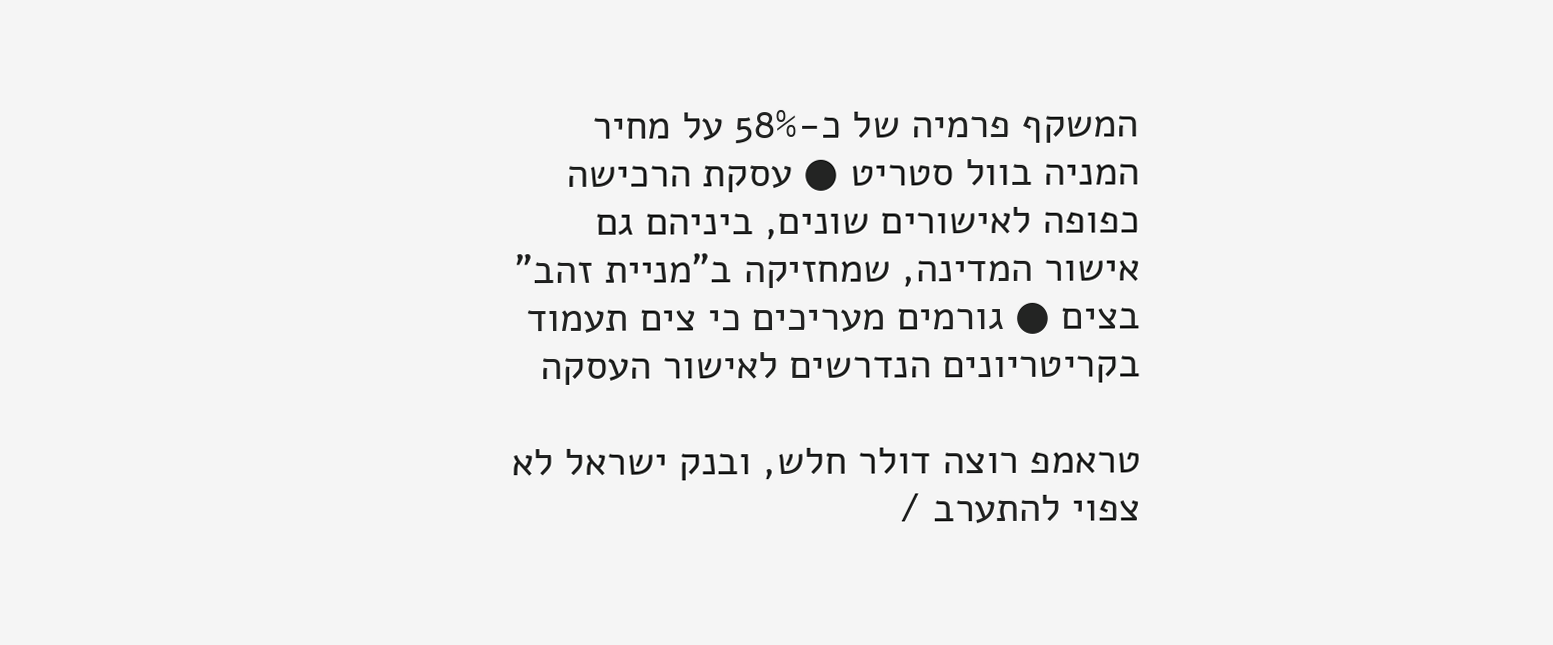המשקף פרמיה של כ-58% על מחיר המניה בוול סטריט ● עסקת הרכישה כפופה לאישורים שונים, ביניהם גם אישור המדינה, שמחזיקה ב"מניית זהב" בצים ● גורמים מעריכים כי צים תעמוד בקריטריונים הנדרשים לאישור העסקה

טראמפ רוצה דולר חלש, ובנק ישראל לא צפוי להתערב /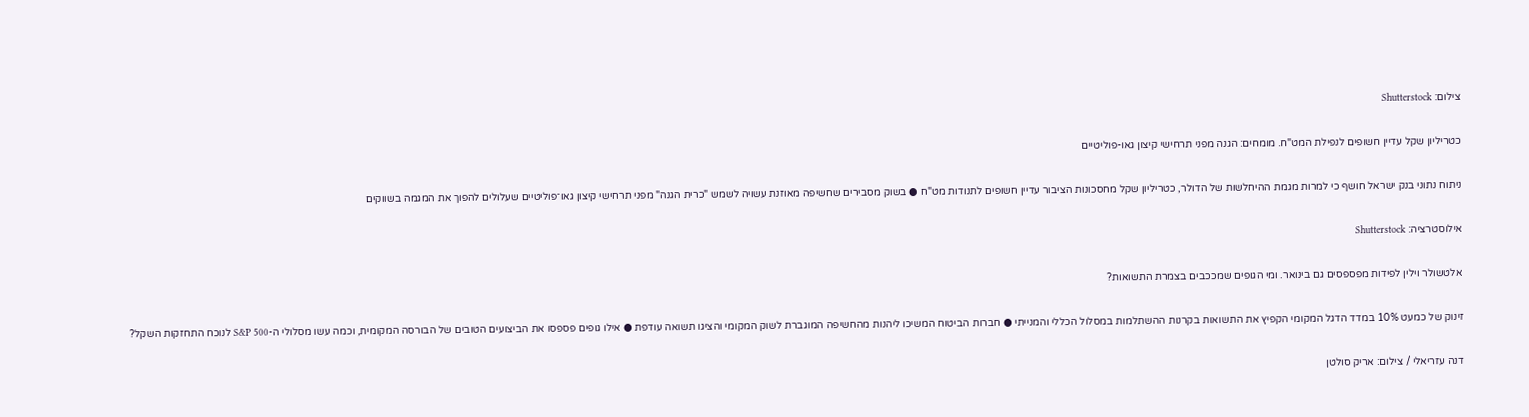צילום: Shutterstock

כטריליון שקל עדיין חשופים לנפילת המט"ח. מומחים: הגנה מפני תרחישי קיצון גאו-פוליטיים

ניתוח נתוני בנק ישראל חושף כי למרות מגמת ההיחלשות של הדולר, כטריליון שקל מחסכונות הציבור עדיין חשופים לתנודות מט"ח ● בשוק מסבירים שחשיפה מאוזנת עשויה לשמש "כרית הגנה" מפני תרחישי קיצון גאו־פוליטיים שעלולים להפוך את המגמה בשווקים

אילוסטרציה: Shutterstock

אלטשולר וילין לפידות מפספסים גם בינואר. ומי הגופים שמככבים בצמרת התשואות?

זינוק של כמעט 10% במדד הדגל המקומי הקפיץ את התשואות בקרנות ההשתלמות במסלול הכללי והמנייתי ● חברות הביטוח המשיכו ליהנות מהחשיפה המוגברת לשוק המקומי והציגו תשואה עודפת ● אילו גופים פספסו את הביצועים הטובים של הבורסה המקומית, וכמה עשו מסלולי ה-S&P 500 לנוכח התחזקות השקל?

דנה עזריאלי / צילום: אריק סולטן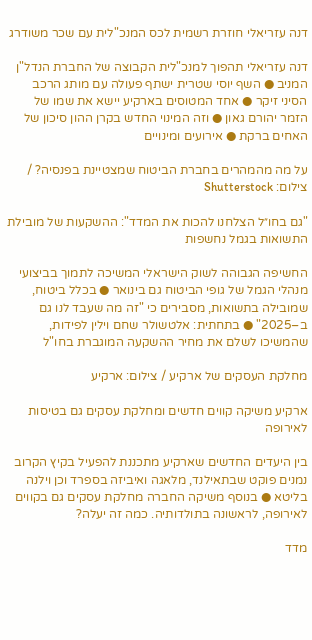דנה עזריאלי חוזרת רשמית לכס המנכ"לית עם שכר משודרג

דנה עזריאלי תהפוך למנכ"לית הקבוצה של החברת הנדל"ן המניב ● השף יוסי שטרית ישתף פעולה עם מותג הרכב הסיני זיקר ● אחד המטוסים בארקיע יישא את שמו של הזמר יהורם גאון ● וזה המינוי החדש בקרן ההון סיכון של האחים ברקת ● אירועים ומינויים

על מה מהמהרים בחברת הביטוח שמצטיינת בפנסיה? / צילום: Shutterstock

"גם בחו״ל הצלחנו להכות את המדד": ההשקעות של מובילת התשואות בגמל נחשפות

החשיפה הגבוהה לשוק הישראלי המשיכה לתמוך בביצועי מנהלי הגמל של גופי הביטוח גם בינואר ● בכלל ביטוח, שמובילה בתשואות, מסבירים כי "זה מה שעבד לנו גם ב–2025" ● בתחתית: אלטשולר שחם וילין לפידות, שהמשיכו לשלם את מחיר ההשקעה המוגברת בחו"ל

מחלקת העסקים של ארקיע / צילום: ארקיע

ארקיע משיקה קווים חדשים ומחלקת עסקים גם בטיסות לאירופה

בין היעדים החדשים שארקיע מתכננת להפעיל בקיץ הקרוב נמנים פוקט שבתאילנד, מלאגה ואיביזה בספרד וכן וילנה בליטא ● בנוסף משיקה החברה מחלקת עסקים גם בקווים לאירופה, לראשונה בתולדותיה. כמה זה יעלה?

מדד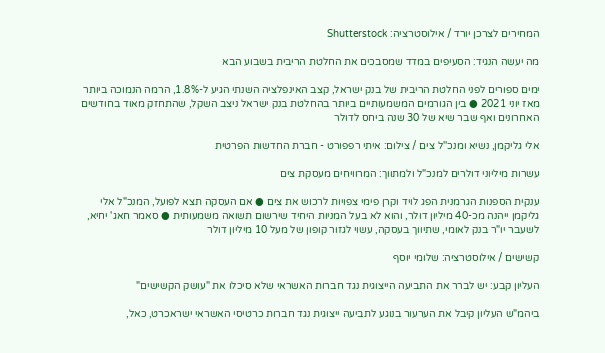המחירים לצרכן יורד / אילוסטרציה: Shutterstock

מה יעשה הנגיד: הסעיפים במדד שמסבכים את החלטת הריבית בשבוע הבא

ימים ספורים לפני החלטת הריבית של בנק ישראל, קצב האינפלציה השנתי הגיע ל-1.8%, הרמה הנמוכה ביותר מאז יוני 2021 ● בין הגורמים המשמעותיים ביותר בהחלטת בנק ישראל ניצב השקל, שהתחזק מאוד בחודשים האחרונים ואף שבר שיא של 30 שנה ביחס לדולר

אלי גליקמן, נשיא ומנכ''ל צים / צילום: איתי רפפורט - חברת החדשות הפרטית

עשרות מיליוני דולרים למנכ"ל ולמתווך: המרוויחים מעסקת צים

ענקית הספנות הגרמנית הפג לויד וקרן פימי צפויות לרכוש את צים ● אם העסקה תצא לפועל, המנכ"ל אלי גליקמן ייהנה מכ-40 מיליון דולר, והוא לא בעל המניות היחיד שירשום תשואה משמעותית ● סאמר חאג' יחיא, לשעבר יו"ר בנק לאומי, שתיווך בעסקה, עשוי לגזור קופון של מעל 10 מיליון דולר

קשישים / אילוסטרציה: שלומי יוסף

העליון קבע: יש לברר את התביעה הייצוגית נגד חברות האשראי שלא סיכלו את "עושק הקשישים"

ביהמ"ש העליון קיבל את הערעור בנוגע לתביעה ייצוגית נגד חברות כרטיסי האשראי ישראכרט, כאל,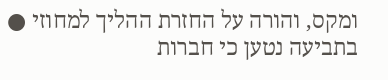ומקס, והורה על החזרת ההליך למחוזי ● בתביעה נטען כי חברות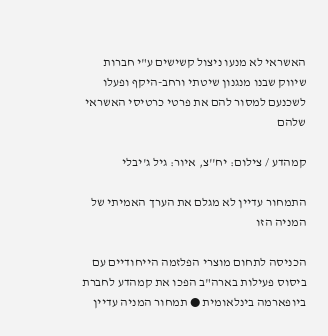האשראי לא מנעו ניצול קשישים ע"י חברות שיווק שבנו מנגנון שיטתי ורחב-היקף ופעלו לשכנעם למסור להם את פרטי כרטיסי האשראי שלהם

קמהדע / צילום: יח''צ, איור: גיל ג'יבלי

התמחור עדיין לא מגלם את הערך האמיתי של המניה הזו

הכניסה לתחום מוצרי הפלזמה הייחודיים עם ביסוס פעילות בארה"ב הפכו את קמהדע לחברת ביופארמה בינלאומית ● תמחור המניה עדיין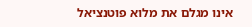אינו מגלם את מלוא פוטנציאל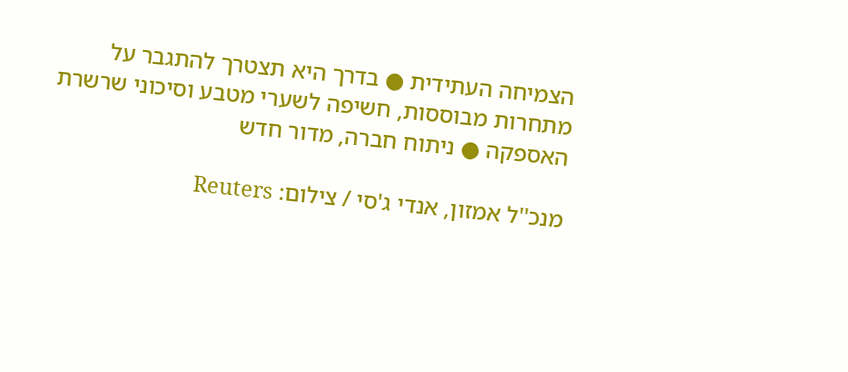הצמיחה העתידית ● בדרך היא תצטרך להתגבר על מתחרות מבוססות, חשיפה לשערי מטבע וסיכוני שרשרת האספקה ● ניתוח חברה, מדור חדש

מנכ''ל אמזון, אנדי ג'סי / צילום: Reuters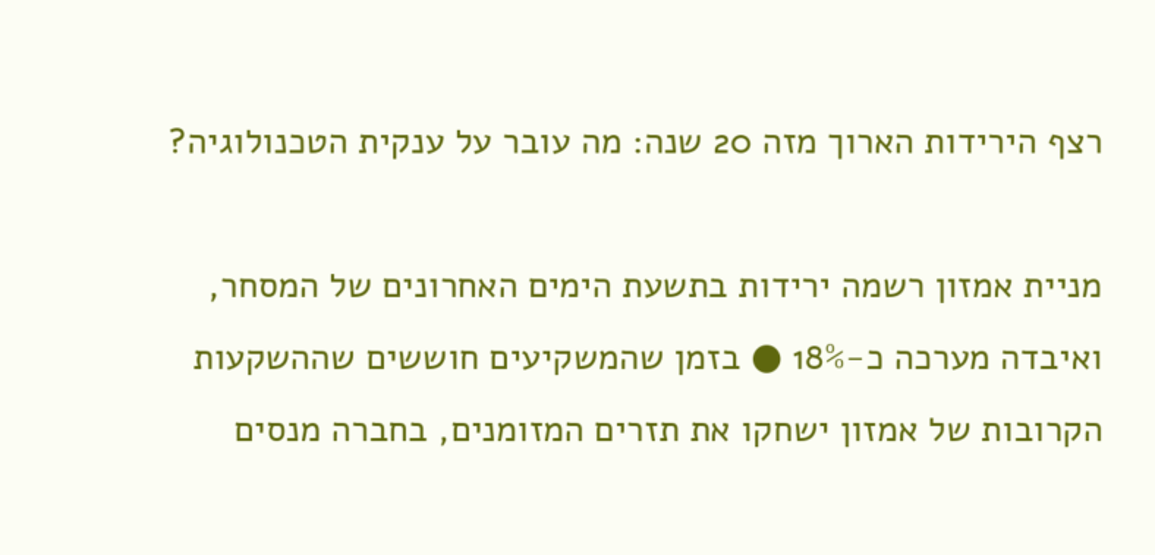רצף הירידות הארוך מזה 20 שנה: מה עובר על ענקית הטכנולוגיה?

מניית אמזון רשמה ירידות בתשעת הימים האחרונים של המסחר, ואיבדה מערכה כ-18% ● בזמן שהמשקיעים חוששים שההשקעות הקרובות של אמזון ישחקו את תזרים המזומנים, בחברה מנסים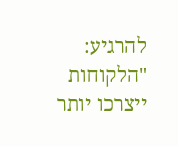להרגיע: "הלקוחות ייצרכו יותר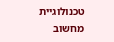טכנולוגיית מחשוב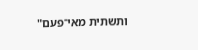ותשתית מאי־פעם"